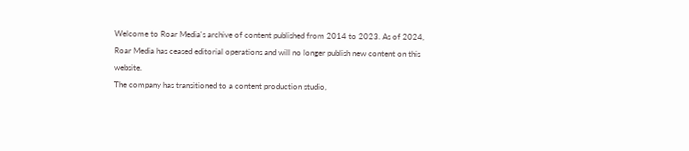Welcome to Roar Media's archive of content published from 2014 to 2023. As of 2024, Roar Media has ceased editorial operations and will no longer publish new content on this website.
The company has transitioned to a content production studio,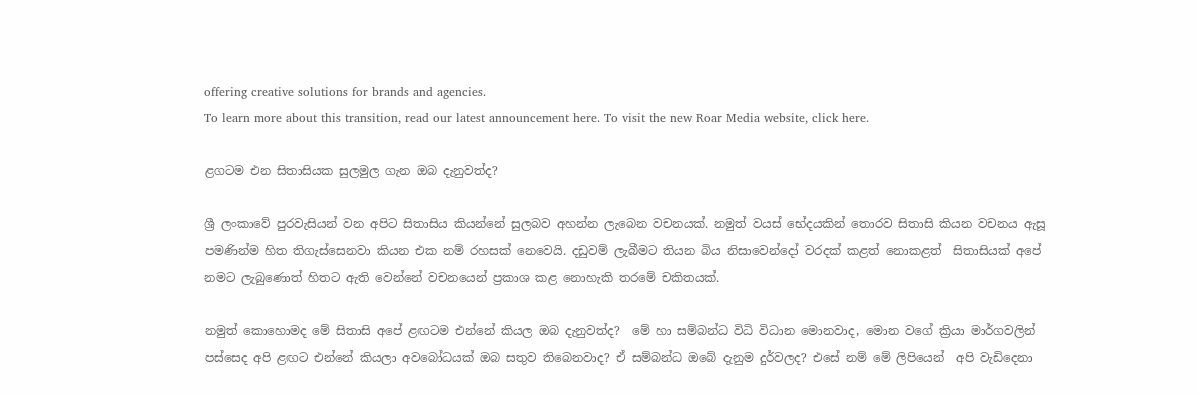offering creative solutions for brands and agencies.
To learn more about this transition, read our latest announcement here. To visit the new Roar Media website, click here.

ළගටම එන සිතාසියක සුලමුල ගැන ඔබ දැනුවත්ද?

ශ්‍රී ලංකාවේ පුරවැසියන් වන අපිට සිතාසිය කියන්නේ සුලබව අහන්න ලැබෙන වචනයක්. නමුත් වයස් භේදයකින් තොරව සිතාසි කියන වචනය ඇසූ පමණින්ම හිත තිගැස්සෙනවා කියන එක නම් රහසක් නෙවෙයි. දඩුවම් ලැබීමට තියන බිය නිසාවෙන්දෝ වරදක් කළත් නොකළත්  සිතාසියක් අපේ නමට ලැබුණොත් හිතට ඇති වෙන්නේ වචනයෙන් ප්‍රකාශ කළ නොහැකි තරමේ චකිතයක්.

නමුත් කොහොමද මේ සිතාසි අපේ ළඟටම එන්නේ කියල ඔබ දැනුවත්ද?  මේ හා සම්බන්ධ විධි විධාන මොනවාද, මොන වගේ ක්‍රියා මාර්ගවලින් පස්සෙද අපි ළඟට එන්නේ කියලා අවබෝධයක් ඔබ සතුව තිබෙනවාද? ඒ සම්බන්ධ ඔබේ දැනුම දුර්වලද? එසේ නම් මේ ලිපියෙන්  අපි වැඩිදෙනා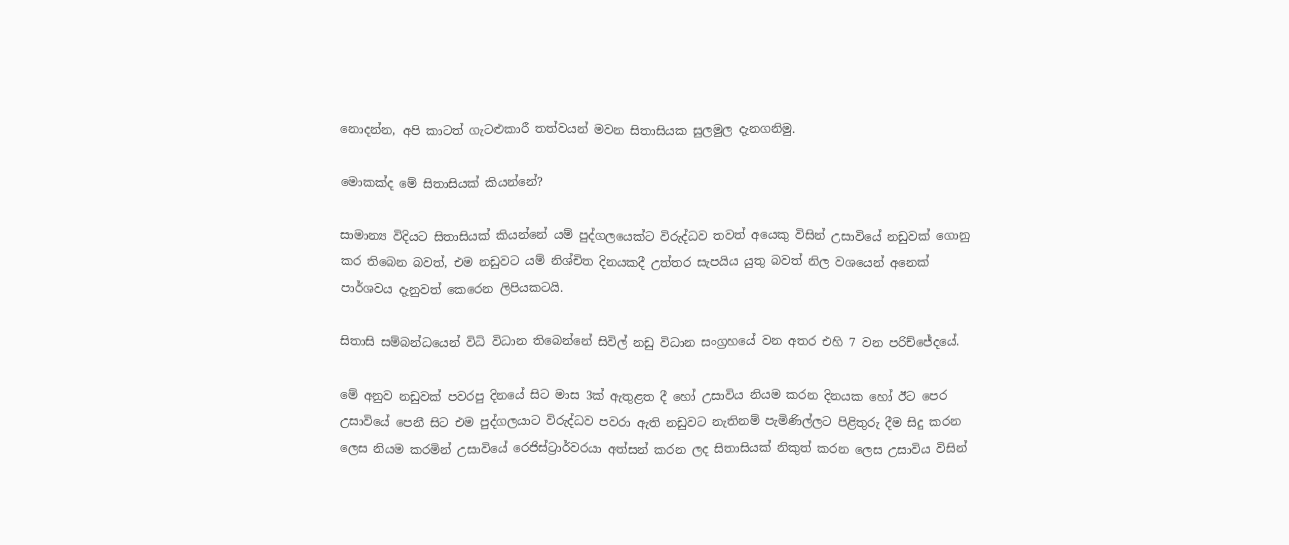නොදන්න, අපි කාටත් ගැටළුකාරී තත්වයන් මවන සිතාසියක සුලමුල දැනගනිමු.

මොකක්ද මේ සිතාසියක් කියන්නේ?

සාමාන්‍ය විදියට සිතාසියක් කියන්නේ යම් පුද්ගලයෙක්ට විරුද්ධව තවත් අයෙකු විසින් උසාවියේ නඩුවක් ගොනු කර තිබෙන බවත්, එම නඩුවට යම් නිශ්චිත දිනයකදී උත්තර සැපයිය යුතු බවත් නිල වශයෙන් අනෙක් පාර්ශවය දැනුවත් කෙරෙන ලිපියකටයි.

සිතාසි සම්බන්ධයෙන් විධි විධාන තිබෙන්නේ සිවිල් නඩු විධාන සංග්‍රහයේ වන අතර එහි 7 වන පරිච්ජේදයේ.

මේ අනුව නඩුවක් පවරපු දිනයේ සිට මාස 3ක් ඇතුළත දී හෝ උසාවිය නියම කරන දිනයක හෝ ඊට පෙර උසාවියේ පෙනී සිට එම පුද්ගලයාට විරුද්ධව පවරා ඇති නඩුවට නැතිනම් පැමිණිල්ලට පිළිතුරු දීම සිදු කරන ලෙස නියම කරමින් උසාවියේ රෙජිස්ට්‍රාර්වරයා අත්සන් කරන ලද සිතාසියක් නිකුත් කරන ලෙස උසාවිය විසින්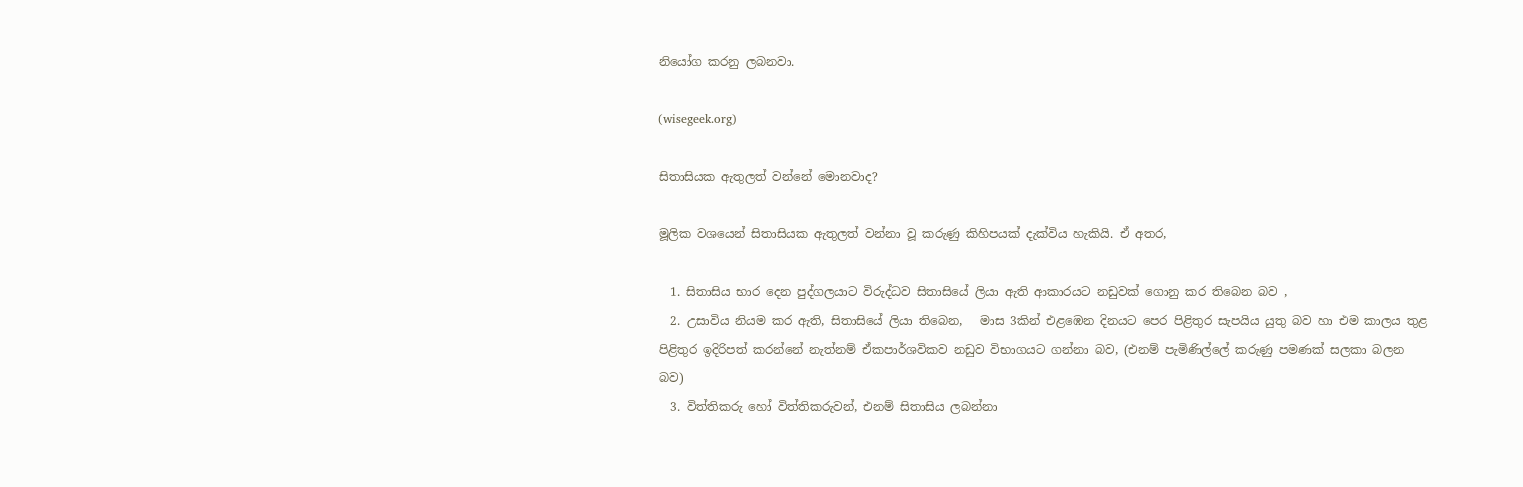නියෝග කරනු ලබනවා.

(wisegeek.org)

සිතාසියක ඇතුලත් වන්නේ මොනවාද?

මූලික වශයෙන් සිතාසියක ඇතුලත් වන්නා වූ කරුණු කිහිපයක් දැක්විය හැකියි. ඒ අතර,

  1. සිතාසිය භාර දෙන පුද්ගලයාට විරුද්ධව සිතාසියේ ලියා ඇති ආකාරයට නඩුවක් ගොනු කර තිබෙන බව ,
  2. උසාවිය නියම කර ඇති, සිතාසියේ ලියා තිබෙන,   මාස 3කින් එළඹෙන දිනයට පෙර පිළිතුර සැපයිය යුතු බව හා එම කාලය තුළ  පිළිතුර ඉදිරිපත් කරන්නේ නැත්නම් ඒකපාර්ශවිකව නඩුව විභාගයට ගන්නා බව, (එනම් පැමිණිල්ලේ කරුණු පමණක් සලකා බලන බව)
  3. විත්තිකරු හෝ විත්තිකරුවන්, එනම් සිතාසිය ලබන්නා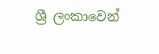ශ්‍රී ලංකාවෙන්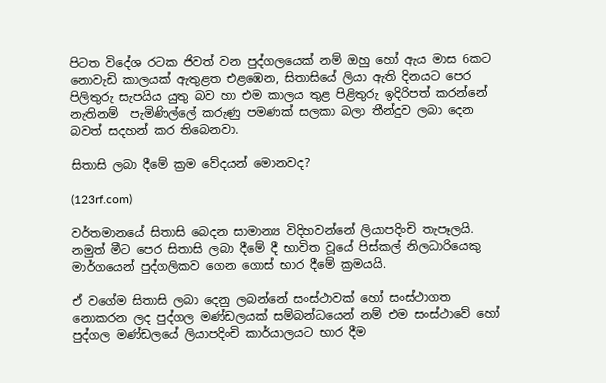පිටත විදේශ රටක ජිවත් වන පුද්ගලයෙක් නම් ඔහු හෝ ඇය මාස 6කට නොවැඩි කාලයක් ඇතුළත එළඹෙන, සිතාසියේ ලියා ඇති දිනයට පෙර පිලිතුරු සැපයිය යුතු බව හා එම කාලය තුළ පිළිතුරු ඉදිරිපත් කරන්නේ  නැතිනම්  පැමිණිල්ලේ කරුණු පමණක් සලකා බලා තීන්දුව ලබා දෙන බවත් සදහන් කර තිබෙනවා.

සිතාසි ලබා දීමේ ක්‍රම වේදයන් මොනවද?

(123rf.com)

වර්තමානයේ සිතාසි බෙදන සාමාන්‍ය විදිහවන්නේ ලියාපදිංචි තැපෑලයි. නමුත් මීට පෙර සිතාසි ලබා දීමේ දී භාවිත වූයේ පිස්කල් නිලධාරියෙකු මාර්ගයෙන් පුද්ගලිකව ගෙන ගොස් භාර දීමේ ක්‍රමයයි.

ඒ වගේම සිතාසි ලබා දෙනු ලබන්නේ සංස්ථාවක් හෝ සංස්ථාගත නොකරන ලද පුද්ගල මණ්ඩලයක් සම්බන්ධයෙන් නම් එම සංස්ථාවේ හෝ පුද්ගල මණ්ඩලයේ ලියාපදිංචි කාර්යාලයට භාර දීම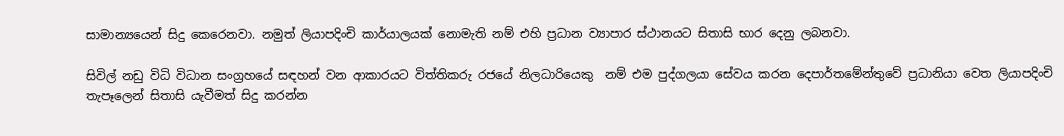සාමාන්‍යයෙන් සිදු කෙරෙනවා. නමුත් ලියාපදිංචි කාර්යාලයක් නොමැති නම් එහි ප්‍රධාන ව්‍යාපාර ස්ථානයට සිතාසි භාර දෙනු ලබනවා.

සිවිල් නඩු විධි විධාන සංග්‍රහයේ සඳහන් වන ආකාරයට විත්තිකරු රජයේ නිලධාරියෙකු  නම් එම පුද්ගලයා සේවය කරන දෙපාර්තමේන්තුවේ ප්‍රධානියා වෙත ලියාපදිංචි තැපෑලෙන් සිතාසි යැවීමත් සිදු කරන්න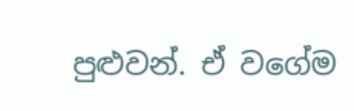පුළුවන්. ඒ වගේම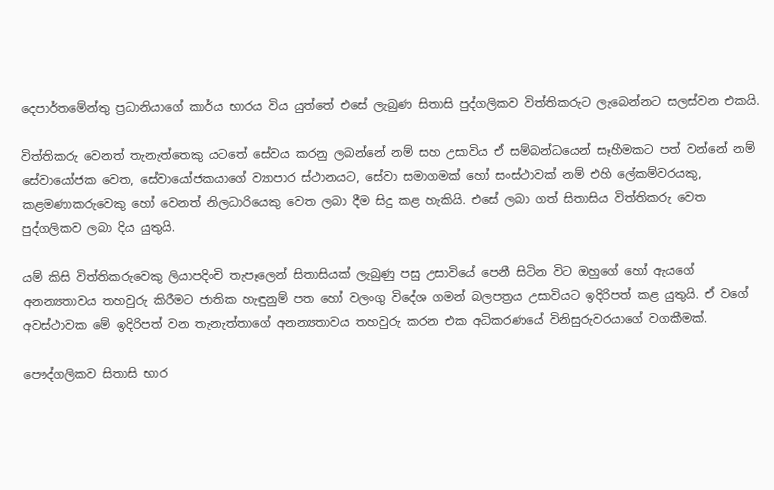දෙපාර්තමේන්තු ප්‍රධානියාගේ කාර්ය භාරය විය යුත්තේ එසේ ලැබුණ සිතාසි පුද්ගලිකව විත්තිකරුට ලැබෙන්නට සලස්වන එකයි.

විත්තිකරු වෙනත් තැනැත්තෙකු යටතේ සේවය කරනු ලබන්නේ නම් සහ උසාවිය ඒ සම්බන්ධයෙන් සෑහීමකට පත් වන්නේ නම් සේවායෝජක වෙත, සේවායෝජකයාගේ ව්‍යාපාර ස්ථානයට, සේවා සමාගමක් හෝ සංස්ථාවක් නම් එහි ලේකම්වරයකු, කළමණාකරුවෙකු හෝ වෙනත් නිලධාරියෙකු වෙත ලබා දීම සිදු කළ හැකියි. එසේ ලබා ගත් සිතාසිය විත්තිකරු වෙත පුද්ගලිකව ලබා දිය යුතුයි.

යම් කිසි විත්තිකරුවෙකු ලියාපදිංචි තැපෑලෙන් සිතාසියක් ලැබුණු පසු උසාවියේ පෙනී සිටින විට ඔහුගේ හෝ ඇයගේ අනන්‍යතාවය තහවුරු කිරීමට ජාතික හැඳුනුම් පත හෝ වලංගු විදේශ ගමන් බලපත්‍රය උසාවියට ඉදිරිපත් කළ යුතුයි. ඒ වගේ අවස්ථාවක මේ ඉදිරිපත් වන තැනැත්තාගේ අනන්‍යතාවය තහවුරු කරන එක අධිකරණයේ විනිසුරුවරයාගේ වගකීමක්.

පෞද්ගලිකව සිතාසි භාර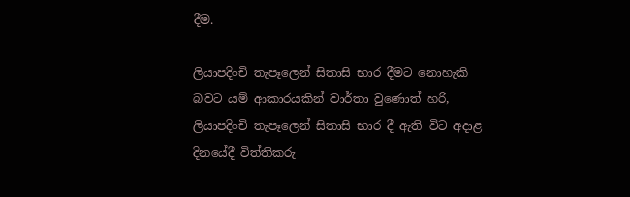දීම.

ලියාපදිංචි තැපෑලෙන් සිතාසි භාර දීමට නොහැකි බවට යම් ආකාරයකින් වාර්තා වුණොත් හරි,   ලියාපදිංචි තැපෑලෙන් සිතාසි භාර දී ඇති විට අදාළ දිනයේදී විත්තිකරු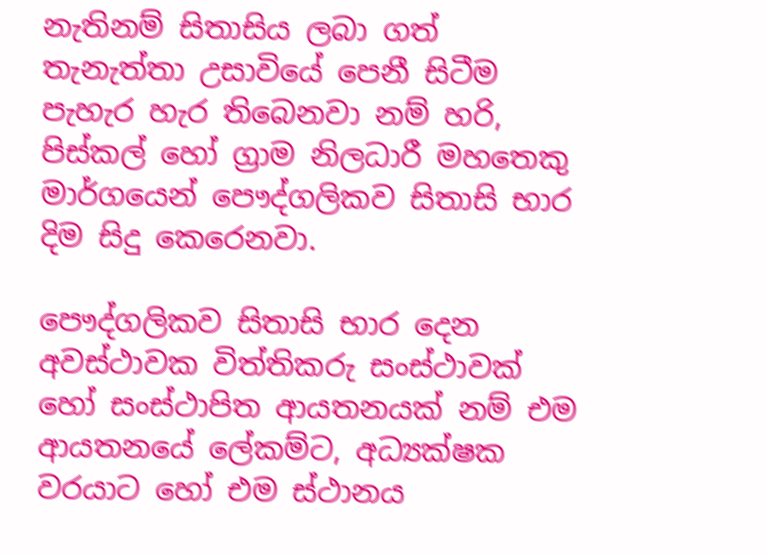නැතිනම් සිතාසිය ලබා ගත් තැනැත්තා උසාවියේ පෙනී සිටීම පැහැර හැර තිබෙනවා නම් හරි, පිස්කල් හෝ ග්‍රාම නිලධාරී මහතෙකු මාර්ගයෙන් පෞද්ගලිකව සිතාසි භාර දිම සිදු කෙරෙනවා.

පෞද්ගලිකව සිතාසි භාර දෙන අවස්ථාවක විත්තිකරු සංස්ථාවක් හෝ සංස්ථාපිත ආයතනයක් නම් එම ආයතනයේ ලේකම්ට, අධ්‍යක්ෂක වරයාට හෝ එම ස්ථානය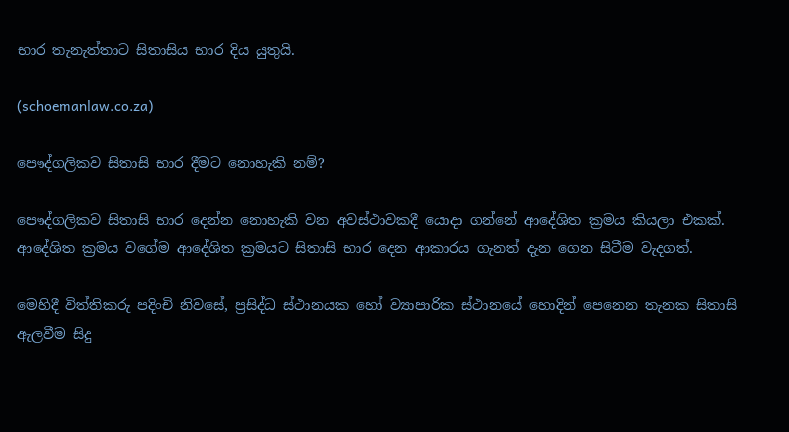භාර තැනැත්තාට සිතාසිය භාර දිය යුතුයි.

(schoemanlaw.co.za)

පෞද්ගලිකව සිතාසි භාර දීමට නොහැකි නම්?

පෞද්ගලිකව සිතාසි භාර දෙන්න නොහැකි වන අවස්ථාවකදී යොදා ගන්නේ ආදේශිත ක්‍රමය කියලා එකක්. ආදේශිත ක්‍රමය වගේම ආදේශිත ක්‍රමයට සිතාසි භාර දෙන ආකාරය ගැනත් දැන ගෙන සිටීම වැදගත්.

මෙහිදී විත්තිකරු පදිංචි නිවසේ, ප්‍රසිද්ධ ස්ථානයක හෝ ව්‍යාපාරික ස්ථානයේ හොදින් පෙනෙන තැනක සිතාසි ඇලවීම සිදු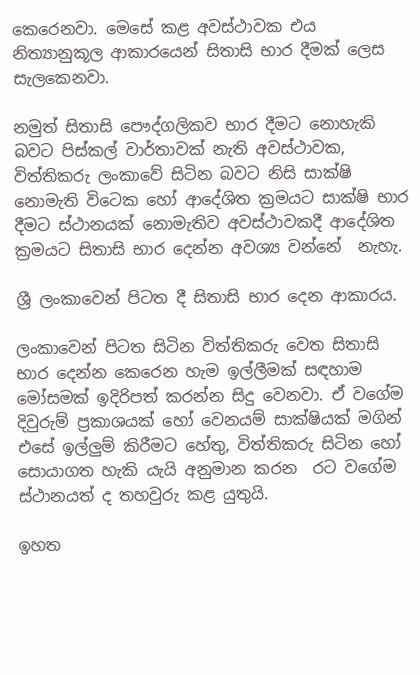කෙරෙනවා. මෙසේ කළ අවස්ථාවක එය නිත්‍යානුකූල ආකාරයෙන් සිතාසි භාර දීමක් ලෙස සැලකෙනවා.

නමුත් සිතාසි පෞද්ගලිකව භාර දීමට නොහැකි බවට පිස්කල් වාර්තාවක් නැති අවස්ථාවක, විත්තිකරු ලංකාවේ සිටින බවට නිසි සාක්ෂි නොමැති විටෙක හෝ ආදේශිත ක්‍රමයට සාක්ෂි භාර දීමට ස්ථානයක් නොමැතිව අවස්ථාවකදී ආදේශිත ක්‍රමයට සිතාසි භාර දෙන්න අවශ්‍ය වන්නේ  නැහැ.

ශ්‍රී ලංකාවෙන් පිටත දී සිතාසි භාර දෙන ආකාරය.

ලංකාවෙන් පිටත සිටින විත්තිකරු වෙත සිතාසි භාර දෙන්න කෙරෙන හැම ඉල්ලීමක් සඳහාම මෝසමක් ඉදිරිපත් කරන්න සිදු වෙනවා. ඒ වගේම දිවුරුම් ප්‍රකාශයක් හෝ වෙනයම් සාක්ෂියක් මගින් එසේ ඉල්ලුම් කිරීමට හේතු, විත්තිකරු සිටින හෝ සොයාගත හැකි යැයි අනුමාන කරන  රට වගේම ස්ථානයත් ද තහවුරු කළ යුතුයි.

ඉහත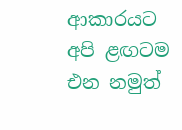ආකාරයට අපි ළඟටම එන නමුත්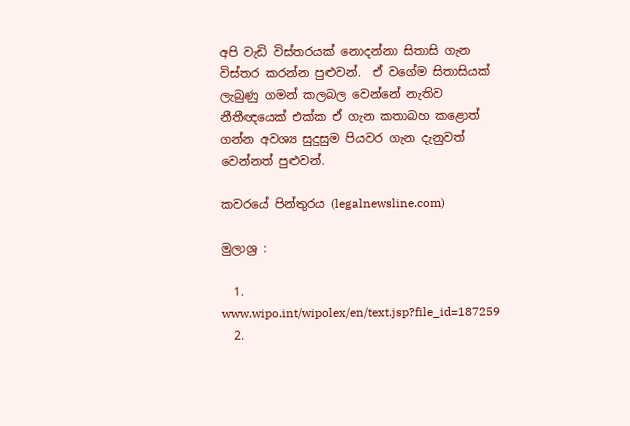අපි වැඩි විස්තරයක් නොදන්නා සිතාසි ගැන විස්තර කරන්න පුළුවන්.  ඒ වගේම සිතාසියක් ලැබුණු ගමන් කලබල වෙන්නේ නැතිව නීතීඥයෙක් එක්ක ඒ ගැන කතාබහ කළොත් ගන්න අවශ්‍ය සුදුසුම පියවර ගැන දැනුවත් වෙන්නත් පුළුවන්.

කවරයේ පින්තුරය (legalnewsline.com)

මුලාශ්‍ර :

  1. www.wipo.int/wipolex/en/text.jsp?file_id=187259
  2.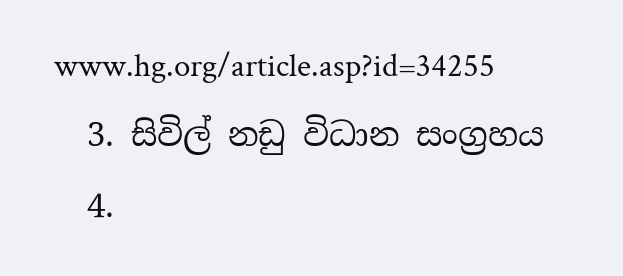www.hg.org/article.asp?id=34255
  3. සිවිල් නඩු විධාන සංග්‍රහය
  4.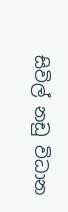සිවිල් නඩු විධාන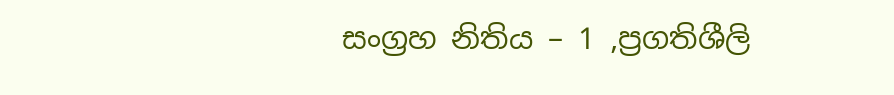සංග්‍රහ නිතිය – 1 ,ප්‍රගතිශීලි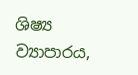ශිෂ්‍ය ව්‍යාපාරය,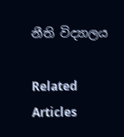නීති විද්‍යාලය

Related Articles